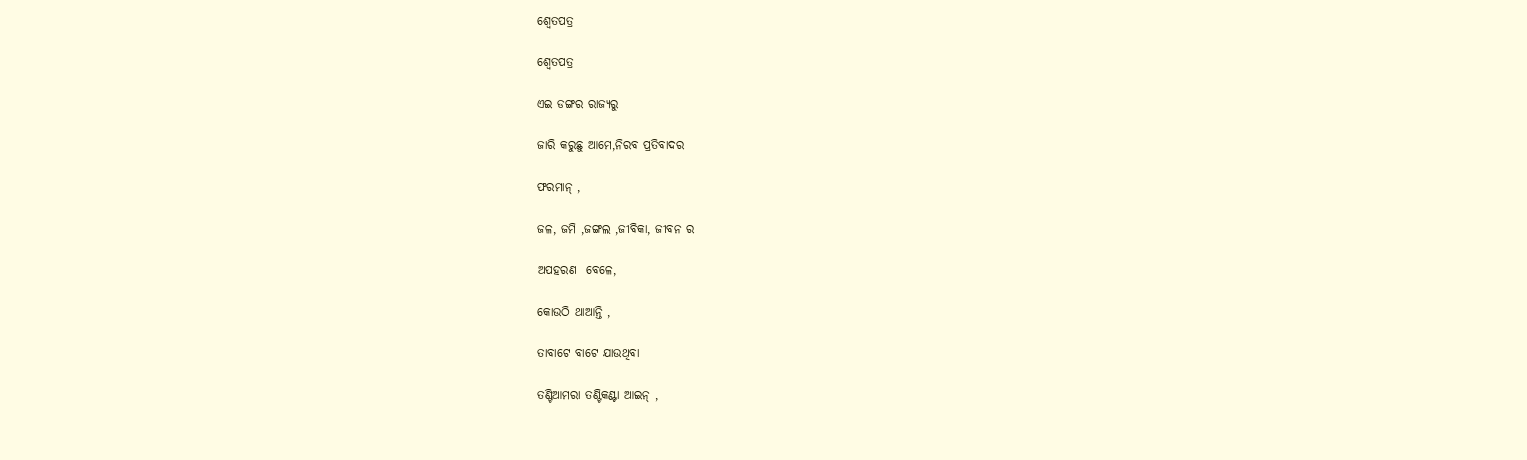ଶ୍ୱେତପତ୍ର

ଶ୍ୱେତପତ୍ର

ଏଇ ଡଙ୍ଗର ରାଜ୍ୟରୁ

ଜାରି କରୁଛୁ ଆମେ,ନିରବ ପ୍ରତିବାଦର

ଫରମାନ୍ ,

ଜଳ, ଜମି ,ଜଙ୍ଗଲ ,ଜୀବିକା, ଜୀବନ ର

ଅପହରଣ  ବେଳେ,

କୋଉଠି ଥାଆନ୍ତି ,

ତାବାଟେ ବାଟେ ଯାଉଥିବା

ତଣ୍ଟିଆମରା ତଣ୍ଟିକଣ୍ଟା ଆଇନ୍ ,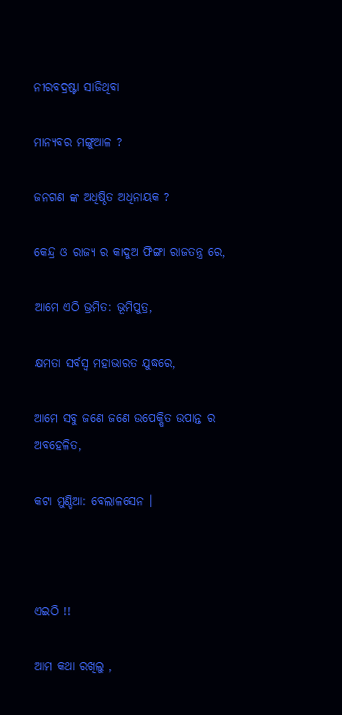ନୀରବଦ୍ରଷ୍ଟା ସାଜିଥିବା

ମାନ୍ୟବର ମଙ୍ଗୁଆଳ ?

ଜନଗଣ ଙ୍କ ଅଧିଷ୍ଠିତ ଅଧିନାୟକ ?

କେନ୍ଦ୍ର ଓ ରାଜ୍ୟ ର କାଦୁଅ ଫିଙ୍ଗା ରାଜତନ୍ତ୍ର ରେ,

ଆମେ ଏଠି ଭ୍ରମିତ: ଭୂମିପୁତ୍ର,

କ୍ଷମତା ସର୍ବସ୍ବ ମହାଭାରତ ଯୁଦ୍ଧରେ,

ଆମେ ସବୁ ଜଣେ ଜଣେ ଉପେକ୍ଷିତ ଉପାନ୍ତ ର ଅବହେଳିତ,

କଟା ମୁଣ୍ଡିଆ: ବେଲାଳସେନ ।



ଏଇଠି !!

ଆମ କଥା ରଖିଲୁ ,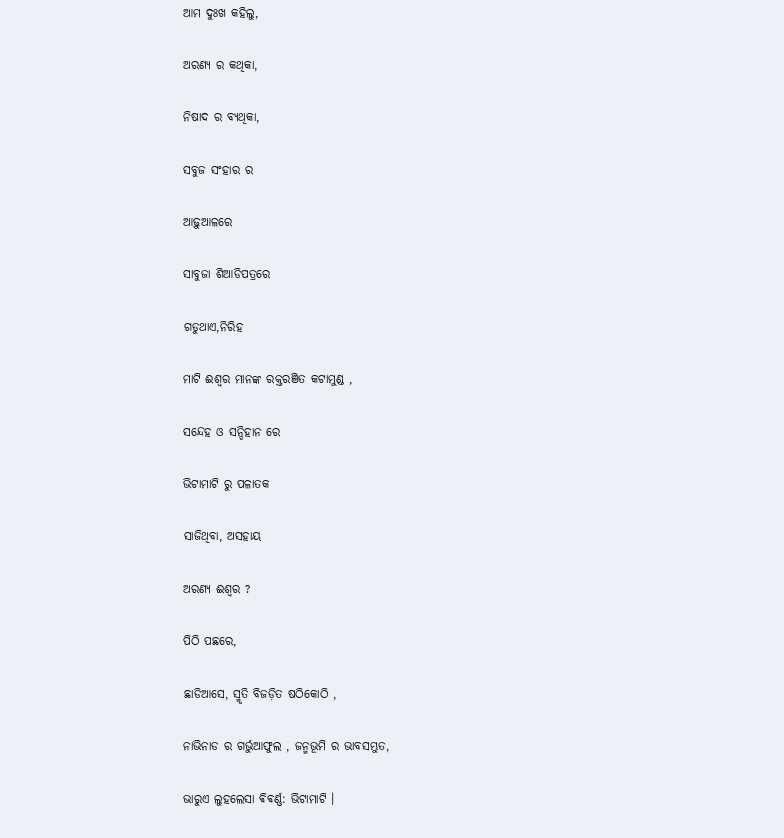ଆମ ଦୁଃଖ କହିଲୁ,

ଅରଣ୍ୟ ର କଥିକା,

ନିଷାଦ ର ବ୍ୟଥିକା,

ସବୁଜ ସଂହାର ର

ଆଢ଼ୁଆଳରେ

ସାବୁଜା ଶିଆଡିପତ୍ରରେ

ଗଡୁଥାଏ,ନିରିହ

ମାଟି ଈଶ୍ୱର ମାନଙ୍କ ରକ୍ତରଞିତ କଟାମୁଣ୍ଡ ,

ସନ୍ଦେହ ଓ ସନ୍ଦିହାନ ରେ

ଭିଟାମାଟି ରୁ ପଳାତକ

ସାଜିଥିବା, ଅସହାୟ

ଅରଣ୍ୟ ଈଶ୍ୱର ?

ପିଠି ପଛରେ,

ଛାଡିଆସେ, ସ୍ମୃତି ବିଜଡ଼ିତ ଷଠିକୋଠି ,

ନାଭିନାଡ ର ଗର୍ଭୁଆଫୁଲ , ଜନ୍ମଭୂମି ର ଭାବସମ୍ଭୁତ,

ଭାରୁଏ ଲୁହଲେସା ଵିଵର୍ଣ୍ଣ: ଭିଟାମାଟି ।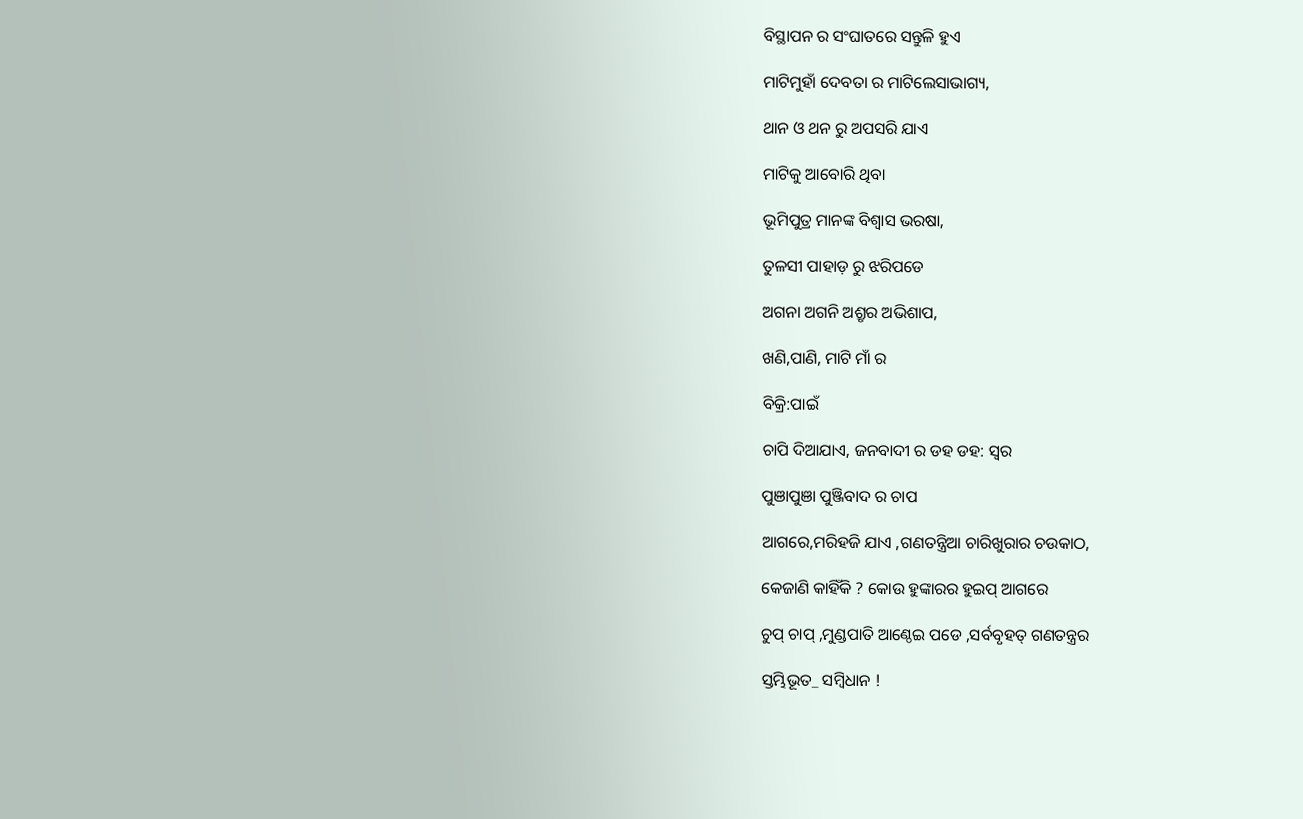ବିସ୍ଥାପନ ର ସଂଘାତରେ ସନ୍ତୁଳି ହୁଏ

ମାଟିମୁହାଁ ଦେବତା ର ମାଟିଲେସାଭାଗ୍ୟ,

ଥାନ ଓ ଥନ ରୁ ଅପସରି ଯାଏ

ମାଟିକୁ ଆବୋରି ଥିବା

ଭୂମିପୁତ୍ର ମାନଙ୍କ ବିଶ୍ୱାସ ଭରଷା,

ତୁଳସୀ ପାହାଡ଼ ରୁ ଝରିପଡେ

ଅଗନା ଅଗନି ଅଶ୍ରୃର ଅଭିଶାପ,

ଖଣି,ପାଣି, ମାଟି ମାଁ ର

ବିକ୍ରି:ପାଇଁ

ଚାପି ଦିଆଯାଏ, ଜନବାଦୀ ର ଡହ ଡହ: ସ୍ୱର

ପୁଞାପୁଞା ପୁଞ୍ଜିବାଦ ର ଚାପ

ଆଗରେ,ମରିହଜି ଯାଏ ,ଗଣତନ୍ତ୍ରିଆ ଚାରିଖୁରାର ଚଉକାଠ,

କେଜାଣି କାହିଁକି ? କୋଉ ହୁଙ୍କାରର ହୁଇପ୍ ଆଗରେ

ଚୁପ୍ ଚାପ୍ ,ମୁଣ୍ଡପାତି ଆଣ୍ଠେଇ ପଡେ ,ସର୍ବବୃହତ୍ ଗଣତନ୍ତ୍ରର

ସ୍ତମ୍ଭିଭୂତ_ ସମ୍ବିଧାନ !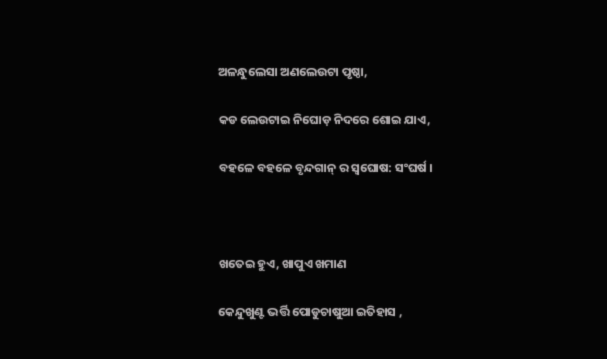ଅଳନ୍ଧୁଲେସା ଅଣଲେଉଟା ପୃଷ୍ଠା,

କଡ ଲେଉଟାଇ ନିଘୋଡ଼ ନିଦରେ ଶୋଇ ଯାଏ,

ବହଳେ ବହଳେ ବୃନ୍ଦଗାନ୍ ର ସ୍ୱଘୋଷ: ସଂଘର୍ଷ ।



ଖତେଇ ହୁଏ, ଖାପୁଏ ଖମାଣ

କେନ୍ଦୁଖୁଣ୍ଟ ଭର୍ତ୍ତି ପୋଡୁଚାଷୁଆ ଇତିହାସ ,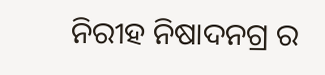ନିରୀହ ନିଷାଦନଗ୍ର ର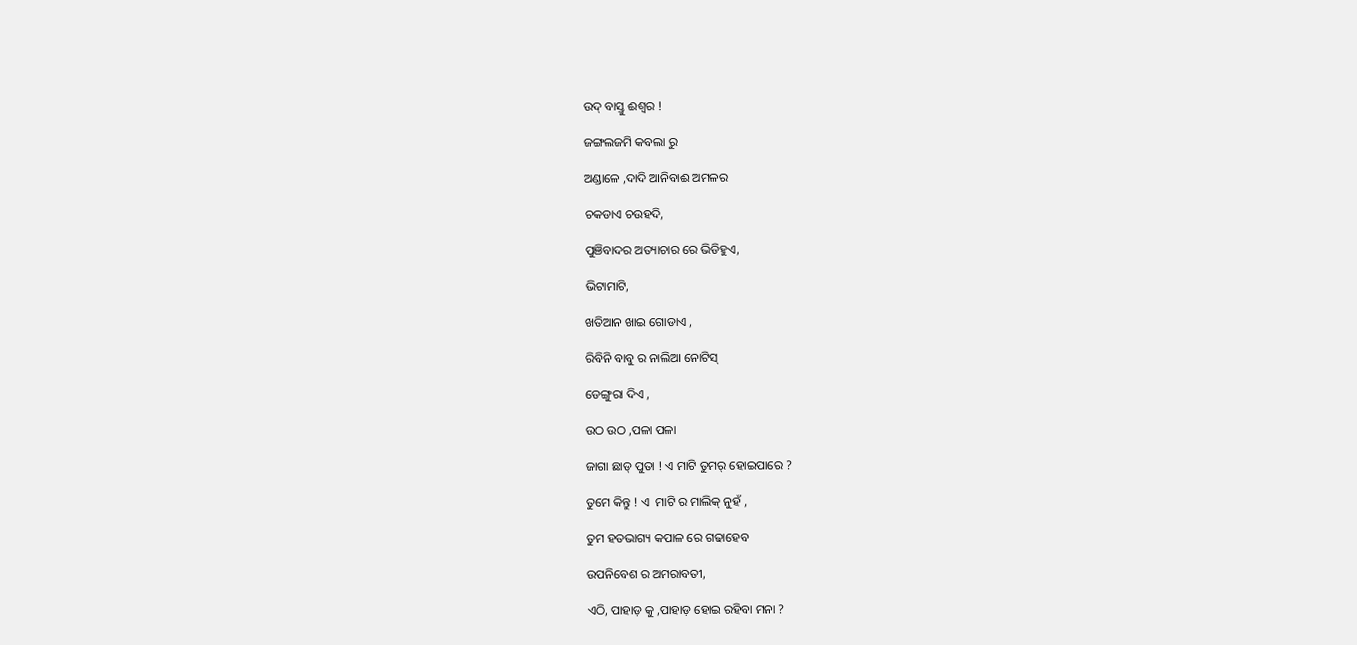ଉଦ୍ ବାସ୍ତୁ ଈଶ୍ୱର !

ଜଙ୍ଗଲଜମି କବଲା ରୁ

ଅଣ୍ଡାଳେ ,ଦାଦି ଆନିବାଈ ଅମଳର

ଚକଡାଏ ଚଉହଦି,

ପୁଞିବାଦର ଅତ୍ୟାଚାର ରେ ଭିଡିହୁଏ,

ଭିଟାମାଟି,

ଖତିଆନ ଖାଇ ଗୋଡାଏ ,

ରିବିନି ବାବୁ ର ନାଲିଆ ନୋଟିସ୍

ଡେଙ୍ଗୁରା ଦିଏ ,

ଉଠ ଉଠ ,ପଳା ପଳା

ଜାଗା ଛାଡ୍ ପୁତା ! ଏ ମାଟି ତୁମର୍ ହୋଇପାରେ ?

ତୁମେ କିନ୍ତୁ ! ଏ  ମାଟି ର ମାଲିକ୍ ନୁହଁ ,

ତୁମ ହତଭାଗ୍ୟ କପାଳ ରେ ଗଢାହେବ

ଉପନିବେଶ ର ଅମରାବତୀ,

ଏଠି, ପାହାଡ଼ କୁ ,ପାହାଡ଼ ହୋଇ ରହିବା ମନା ?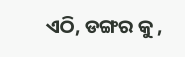ଏଠି, ଡଙ୍ଗର କୁ ,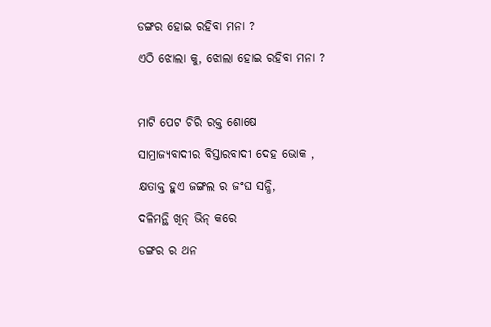ଡଙ୍ଗର ହୋଇ ରହିବା ମନା ?

ଏଠି ଝୋଲା କୁ, ଝୋଲା ହୋଇ ରହିବା ମନା ?



ମାଟି ପେଟ ଚିରି ରକ୍ତ ଶୋଷେ

ସାମ୍ରାଜ୍ୟବାଦୀର ବିସ୍ତାରବାଦୀ ଦେହ ଭୋକ ,

କ୍ଷତାକ୍ତ ହୁଏ ଜଙ୍ଗଲ ର ଜଂଘ ସନ୍ଧି,

ଦଳିମନ୍ଥି ଖିନ୍ ଭିନ୍ କରେ

ଡଙ୍ଗର ର ଥନ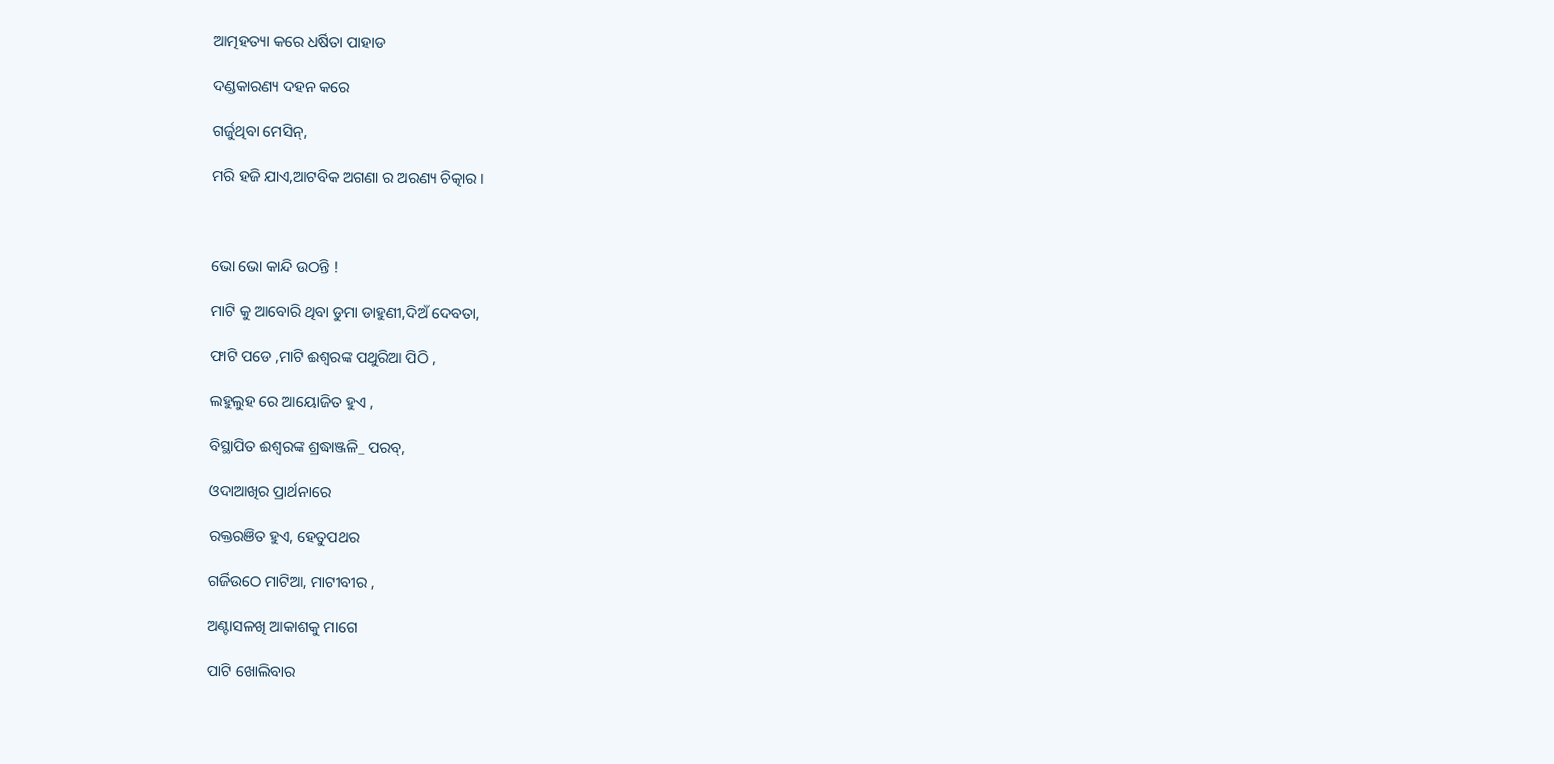ଆତ୍ମହତ୍ୟା କରେ ଧର୍ଷିତା ପାହାଡ

ଦଣ୍ଡକାରଣ୍ୟ ଦହନ କରେ

ଗର୍ଜୁଥିବା ମେସିନ୍,

ମରି ହଜି ଯାଏ,ଆଟବିକ ଅଗଣା ର ଅରଣ୍ୟ ଚିତ୍କାର ।



ଭୋ ଭୋ କାନ୍ଦି ଉଠନ୍ତି !

ମାଟି କୁ ଆବୋରି ଥିବା ଡୁମା ଡାହୁଣୀ,ଦିଅଁ ଦେବତା,

ଫାଟି ପଡେ ,ମାଟି ଈଶ୍ୱରଙ୍କ ପଥୁରିଆ ପିଠି ,

ଲହୁଲୁହ ରେ ଆୟୋଜିତ ହୁଏ ,

ବିସ୍ଥାପିତ ଈଶ୍ୱରଙ୍କ ଶ୍ରଦ୍ଧାଞ୍ଜଳି_ ପରବ୍,

ଓଦାଆଖିର ପ୍ରାର୍ଥନାରେ

ରକ୍ତରଞିତ ହୁଏ, ହେତୁପଥର

ଗର୍ଜିଉଠେ ମାଟିଆ, ମାଟୀବୀର ,

ଅଣ୍ଟାସଳଖି ଆକାଶକୁ ମାଗେ

ପାଟି ଖୋଲିବାର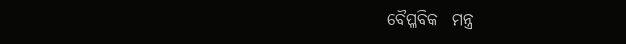ବୈପ୍ଳବିକ  ମନ୍ତ୍ର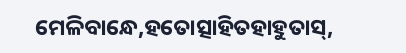ମେଳିବାନ୍ଧେ,ହତୋତ୍ସାହିତହାହୁତାସ୍,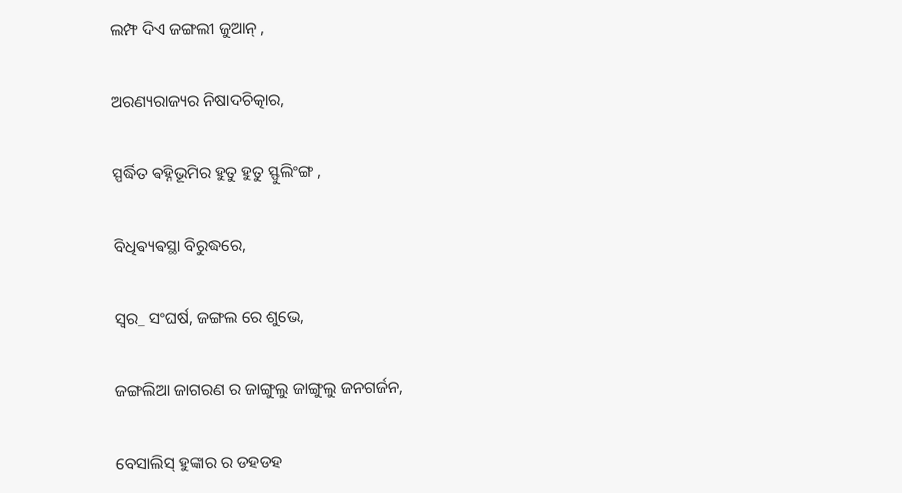ଲମ୍ଫ ଦିଏ ଜଙ୍ଗଲୀ ଜୁଆନ୍ ,

ଅରଣ୍ୟରାଜ୍ୟର ନିଷାଦଚିତ୍କାର,

ସ୍ପର୍ଦ୍ଧିତ ଵହ୍ନିଭୂମିର ହୁତୁ ହୁତୁ ସ୍ଫୁଲିଂଙ୍ଗ ,

ବିଧିଵ୍ୟଵସ୍ଥା ବିରୁଦ୍ଧରେ,

ସ୍ୱର_ ସଂଘର୍ଷ, ଜଙ୍ଗଲ ରେ‌ ଶୁଭେ,

ଜଙ୍ଗଲିଆ ଜାଗରଣ ର ଜାଙ୍ଗୁଲୁ ଜାଙ୍ଗୁଲୁ ଜନଗର୍ଜନ,

ବେସାଲିସ୍ ହୁଙ୍କାର ର ଡହଡହ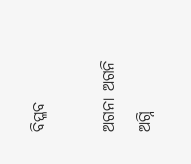ବିପ୍ଳବ

ଅଗନା ଅଗନି ଅଗ୍ନି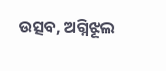ଉତ୍ସବ, ଅଗ୍ନିଝୂଲ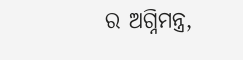ର ଅଗ୍ନିମନ୍ତ୍ର,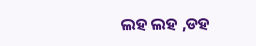ଲହ ଲହ ,ଡହ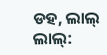ଡହ, ଲାଲ୍ ଲାଲ୍: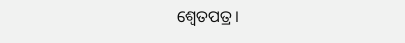ଶ୍ୱେତପତ୍ର।